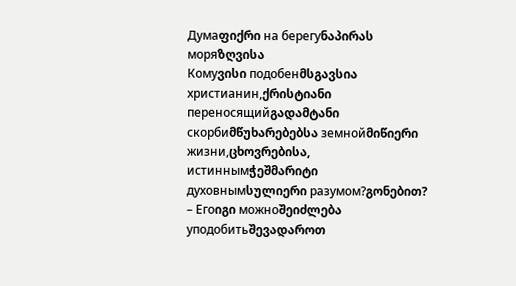Думаფიქრი на берегуნაპირას моряზღვისა
Комуვისი подобенმსგავსია христианин,ქრისტიანი переносящийგადამტანი скорбиმწუხარებებსა земнойმიწიერი жизни,ცხოვრებისა, истиннымჭეშმარიტი духовнымსულიერი разумом?გონებით? – Егоიგი можноშეიძლება уподобитьშევადაროთ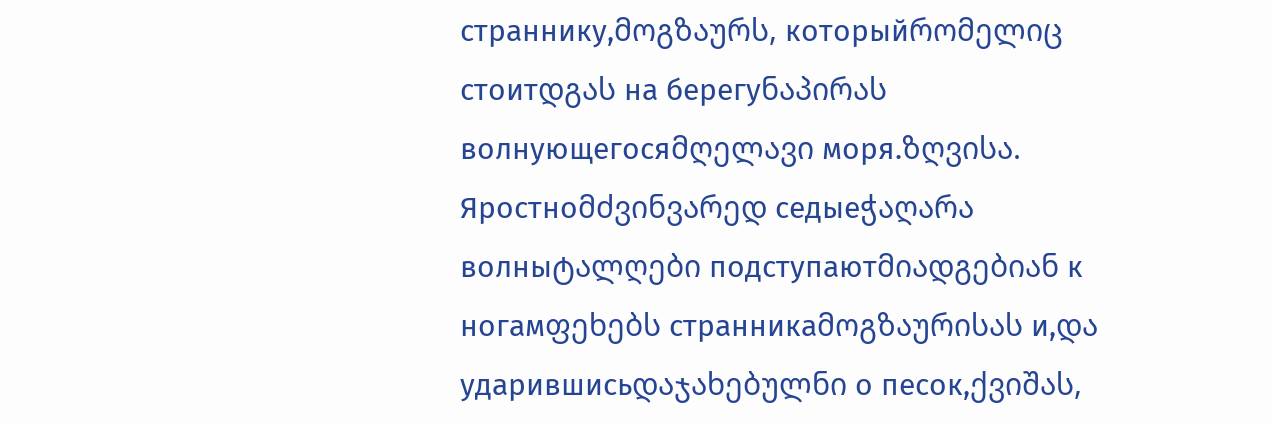страннику,მოგზაურს, которыйრომელიც стоитდგას на берегуნაპირას волнующегосяმღელავი моря.ზღვისა. Яростноმძვინვარედ седыеჭაღარა волныტალღები подступаютმიადგებიან к ногамფეხებს странникаმოგზაურისას и,და ударившисьდაჯახებულნი о песок,ქვიშას,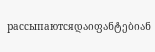рассыпаютсяდაიფანტებიან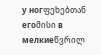у ногფეხებთან егоმისი в мелкиеწვრილ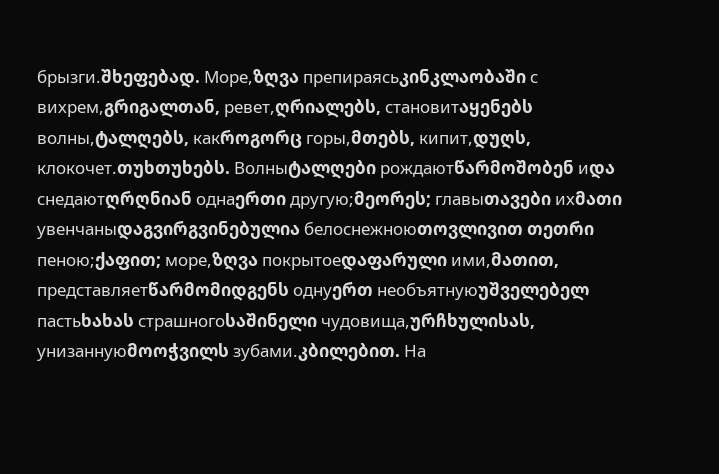брызги.შხეფებად. Море,ზღვა препираясьკინკლაობაში с вихрем,გრიგალთან, ревет,ღრიალებს, становитაყენებს волны,ტალღებს, какროგორც горы,მთებს, кипит,დუღს, клокочет.თუხთუხებს. Волныტალღები рождаютწარმოშობენ иდა снедаютღრღნიან однаერთი другую;მეორეს; главыთავები ихმათი увенчаныდაგვირგვინებულია белоснежноюთოვლივით თეთრი пеною;ქაფით; море,ზღვა покрытоеდაფარული ими,მათით, представляетწარმომიდგენს однуერთ необъятнуюუშველებელ пастьხახას страшногоსაშინელი чудовища,ურჩხულისას, унизаннуюმოოჭვილს зубами.კბილებით. На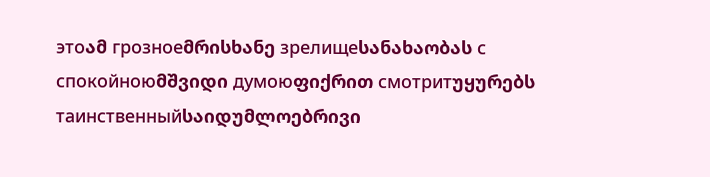этоამ грозноеმრისხანე зрелищеსანახაობას с спокойноюმშვიდი думоюფიქრით смотритუყურებს таинственныйსაიდუმლოებრივი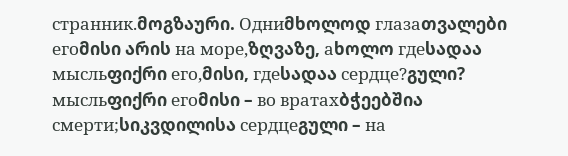странник.მოგზაური. Одниმხოლოდ глазаთვალები егоმისი არის на море,ზღვაზე, аხოლო гдеსადაა мысльფიქრი его,მისი, гдеსადაა сердце?გული? мысльფიქრი егоმისი – во вратахბჭეებშია смерти;სიკვდილისა сердцеგული – на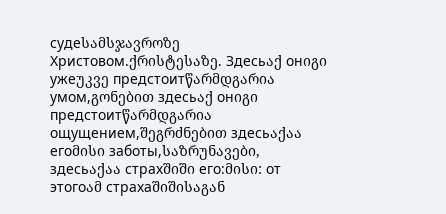судеსამსჯავროზე Христовом.ქრისტესაზე. Здесьაქ онიგი ужеუკვე предстоитწარმდგარია умом,გონებით здесьაქ онიგი предстоитწარმდგარია ощущением,შეგრძნებით здесьაქაა егоმისი заботы,საზრუნავები, здесьაქაა страхშიში его:მისი: от этогоამ страхаშიშისაგან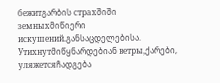бежитგარბის страхშიში земныхმიწიერი искушений.განსაცდელებისა. Утихнутმიწყნარდებიან ветры,ქარები, уляжетсяჩადგება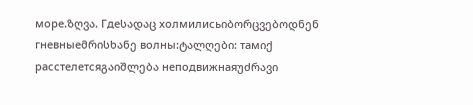море.ზღვა. Гдеსადაც холмилисьიბორცვებოდნენ гневныеმრისხანე волны:ტალღები: тамიქ расстелетсяგაიშლება неподвижнаяუძრავი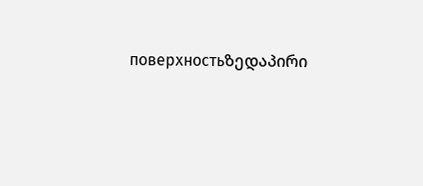поверхностьზედაპირი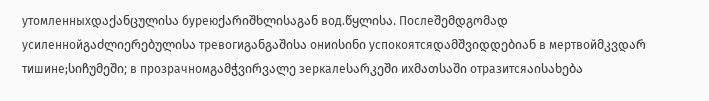утомленныхდაქანცულისა буреюქარიშხლისაგან вод.წყლისა. Послеშემდგომად усиленнойგაძლიერებულისა тревогиგანგაშისა ониისინი успокоятсяდამშვიდდებიან в мертвойმკვდარ тишине;სიჩუმეში; в прозрачномგამჭვირვალე зеркалеსარკეში ихმათსაში отразитсяაისახება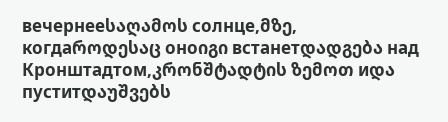вечернееსაღამოს солнце,მზე, когдаროდესაც оноიგი встанетდადგება над Кронштадтом,კრონშტადტის ზემოთ иდა пуститდაუშვებს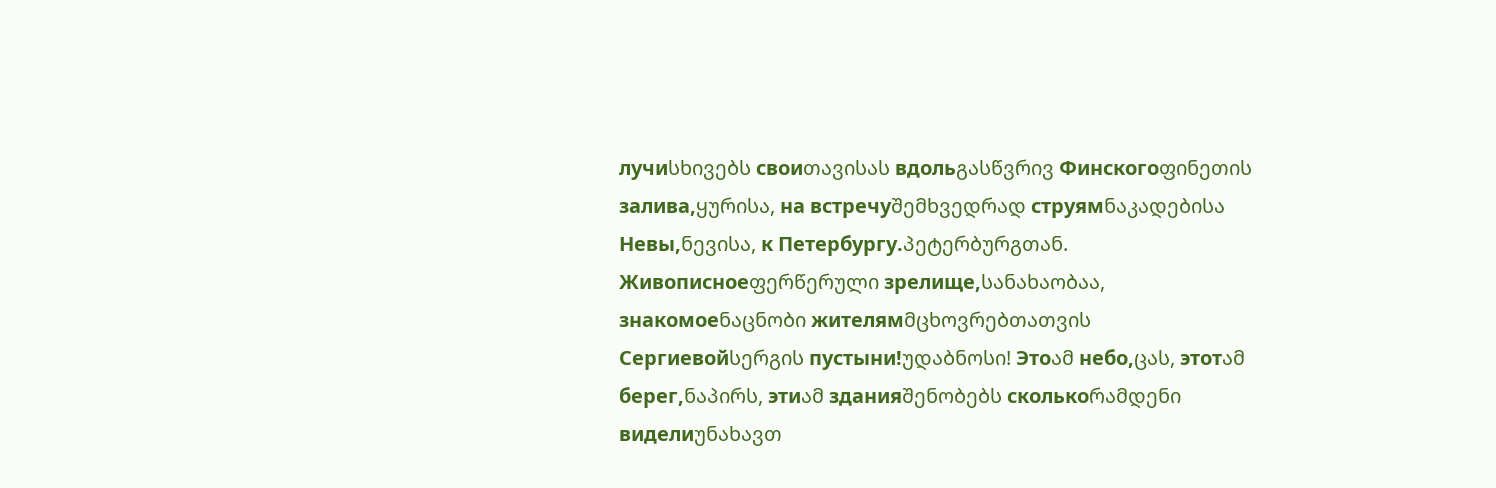лучиსხივებს своиთავისას вдольგასწვრივ Финскогоფინეთის залива,ყურისა, на встречуშემხვედრად струямნაკადებისა Невы,ნევისა, к Петербургу.პეტერბურგთან. Живописноеფერწერული зрелище,სანახაობაა, знакомоеნაცნობი жителямმცხოვრებთათვის Сергиевойსერგის пустыни!უდაბნოსი! Этоამ небо,ცას, этотამ берег,ნაპირს, этиამ зданияშენობებს сколькоრამდენი виделиუნახავთ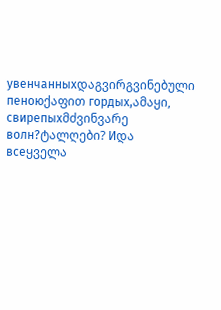увенчанныхდაგვირგვინებული пеноюქაფით гордых,ამაყი, свирепыхმძვინვარე волн?ტალღები? Иდა всеყველა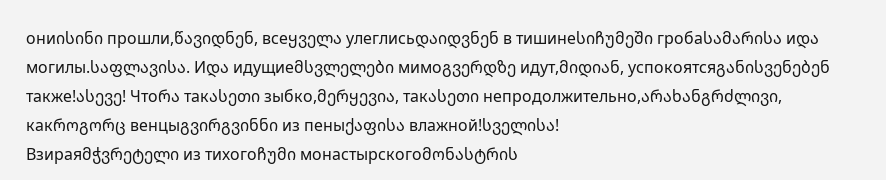ониისინი прошли,წავიდნენ, всеყველა улеглисьდაიდვნენ в тишинеსიჩუმეში гробаსამარისა иდა могилы.საფლავისა. Иდა идущиеმსვლელები мимоგვერდზე идут,მიდიან, успокоятсяგანისვენებენ также!ასევე! Чтоრა такასეთი зыбко,მერყევია, такასეთი непродолжительно,არახანგრძლივი, какროგორც венцыგვირგვინნი из пеныქაფისა влажной!სველისა!
Взираяმჭვრეტელი из тихогоჩუმი монастырскогоმონასტრის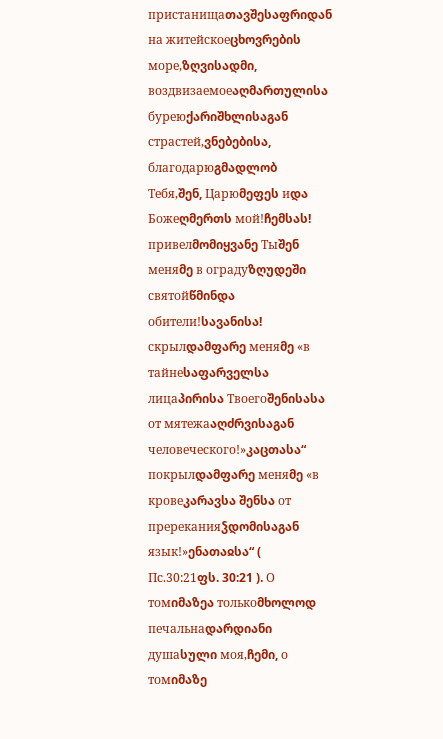пристанищаთავშესაფრიდან на житейскоеცხოვრების море,ზღვისადმი, воздвизаемоеაღმართულისა буреюქარიშხლისაგან страстей,ვნებებისა, благодарюგმადლობ Тебя,შენ, Царюმეფეს иდა Божеღმერთს мой!ჩემსას! привелმომიყვანე Тыშენ меняმე в оградуზღუდეში святойწმინდა обители!სავანისა! скрылდამფარე меняმე «в тайнеსაფარველსა лицаპირისა Твоегоშენისასა от мятежаაღძრვისაგან человеческого!»კაცთასა“ покрылდამფარე меняმე «в кровеკარავსა შენსა от пререканияჴდომისაგან язык!»ენათაჲსა“ ( Пс.30:21ფს. 30:21 ). О томიმაზეა толькоმხოლოდ печальнаდარდიანი душаსული моя,ჩემი, о томიმაზე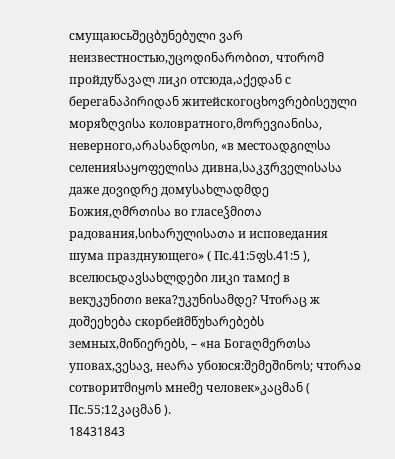смущаюсьშეცბუნებული ვარ неизвестностью,უცოდინარობით, чтоრომ пройдуწავალ лиკი отсюда,აქედან с берегаნაპირიდან житейскогоცხოვრებისეული моряზღვისა коловратного,მორევიანისა, неверного,არასანდოსი, «в местоადგილსა селенияსაყოფელისა дивна,საკჳრველისასა даже доვიდრე домуსახლადმდე Божия,ღმრთისა во гласеჴმითა радования,სიხარულისათა и исповедания шума празднующего» ( Пс.41:5ფს.41:5 ), вселюсьდავსახლდები лиკი тамიქ в векუკუნითი века?უკუნისამდე? Чтоრაც ж доშეეხება скорбейმწუხარებებს земных,მიწიერებს, – «на Богаღმერთსა уповах,ვესავ, неარა убоюся:შემეშინოს; чтоრაჲ сотворитმიყოს мнеმე человек»კაცმან ( Пс.55:12კაცმან ).
18431843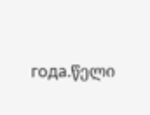года.წელი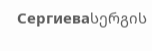Сергиеваსერგის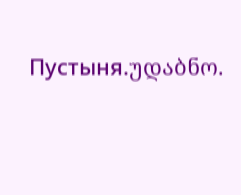Пустыня.უდაბნო.